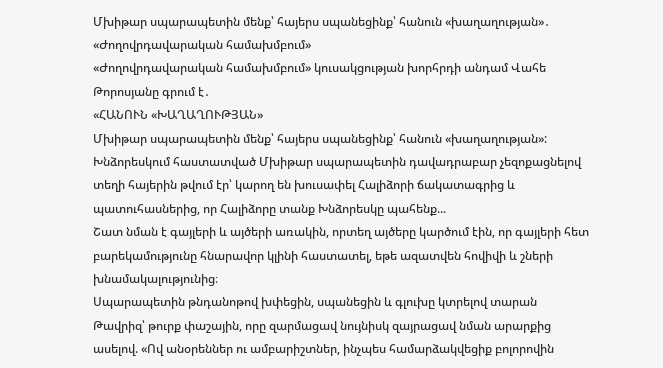Մխիթար սպարապետին մենք՝ հայերս սպանեցինք՝ հանուն «խաղաղության»․ «Ժողովրդավարական համախմբում»
«Ժողովրդավարական համախմբում» կուսակցության խորհրդի անդամ Վահե Թորոսյանը գրում է․
«ՀԱՆՈՒՆ «ԽԱՂԱՂՈՒԹՅԱՆ»
Մխիթար սպարապետին մենք՝ հայերս սպանեցինք՝ հանուն «խաղաղության»:
Խնձորեսկում հաստատված Մխիթար սպարապետին դավադրաբար չեզոքացնելով տեղի հայերին թվում էր՝ կարող են խուսափել Հալիձորի ճակատագրից և պատուհասներից, որ Հալիձորը տանք Խնձորեսկը պահենք...
Շատ նման է գայլերի և այծերի առակին, որտեղ այծերը կարծում էին, որ գայլերի հետ բարեկամությունը հնարավոր կլինի հաստատել, եթե ազատվեն հովիվի և շների խնամակալությունից։
Սպարապետին թնդանոթով խփեցին, սպանեցին և գլուխը կտրելով տարան Թավրիզ՝ թուրք փաշային, որը զարմացավ նույնիսկ զայրացավ նման արարքից ասելով. «Ով անօրեններ ու ամբարիշտներ, ինչպես համարձակվեցիք բոլորովին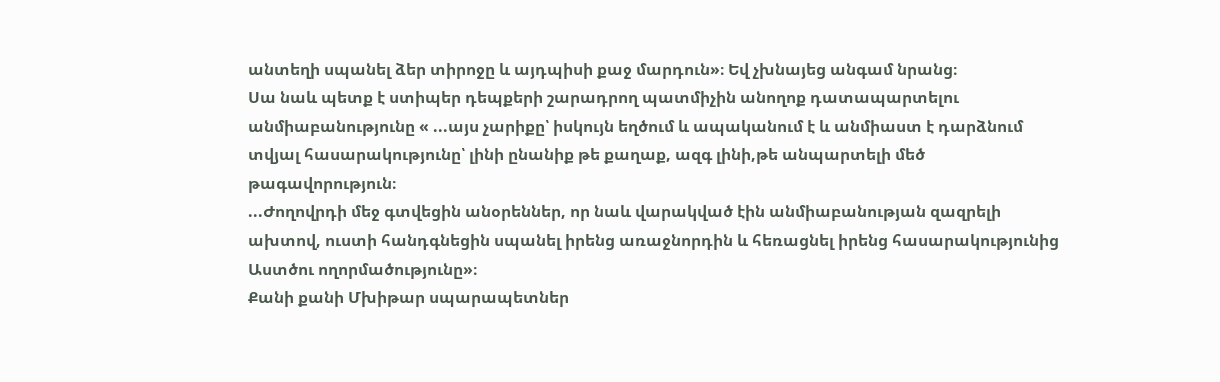անտեղի սպանել ձեր տիրոջը և այդպիսի քաջ մարդուն»։ Եվ չխնայեց անգամ նրանց։
Սա նաև պետք է ստիպեր դեպքերի շարադրող պատմիչին անողոք դատապարտելու անմիաբանությունը « ...այս չարիքը՝ իսկույն եղծում և ապականում է և անմիաստ է դարձնում տվյալ հասարակությունը՝ լինի ընանիք թե քաղաք, ազգ լինի,թե անպարտելի մեծ թագավորություն։
...Ժողովրդի մեջ գտվեցին անօրեններ, որ նաև վարակված էին անմիաբանության զազրելի ախտով, ուստի հանդգնեցին սպանել իրենց առաջնորդին և հեռացնել իրենց հասարակությունից Աստծու ողորմածությունը»։
Քանի քանի Մխիթար սպարապետներ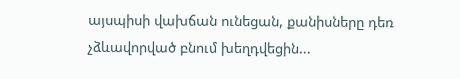այսպիսի վախճան ունեցան, քանիսները դեռ չձևավորված բնում խեղդվեցին...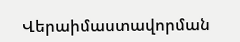Վերաիմաստավորման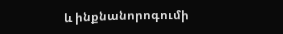և ինքնանորոգումի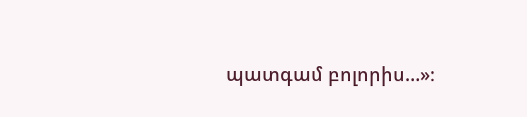պատգամ բոլորիս…»։